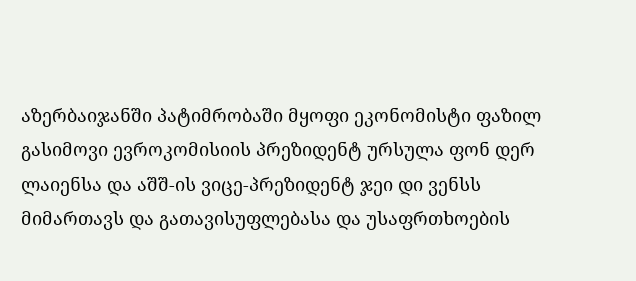აზერბაიჯანში პატიმრობაში მყოფი ეკონომისტი ფაზილ გასიმოვი ევროკომისიის პრეზიდენტ ურსულა ფონ დერ ლაიენსა და აშშ-ის ვიცე-პრეზიდენტ ჯეი დი ვენსს მიმართავს და გათავისუფლებასა და უსაფრთხოების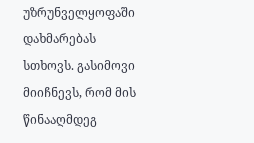უზრუნველყოფაში დახმარებას სთხოვს. გასიმოვი მიიჩნევს, რომ მის წინააღმდეგ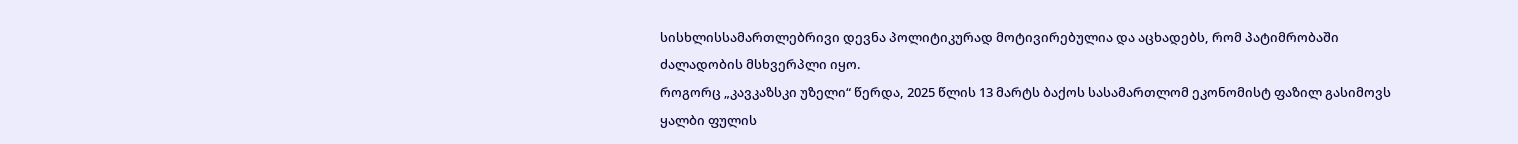სისხლისსამართლებრივი დევნა პოლიტიკურად მოტივირებულია და აცხადებს, რომ პატიმრობაში ძალადობის მსხვერპლი იყო.
როგორც „კავკაზსკი უზელი“ წერდა, 2025 წლის 13 მარტს ბაქოს სასამართლომ ეკონომისტ ფაზილ გასიმოვს ყალბი ფულის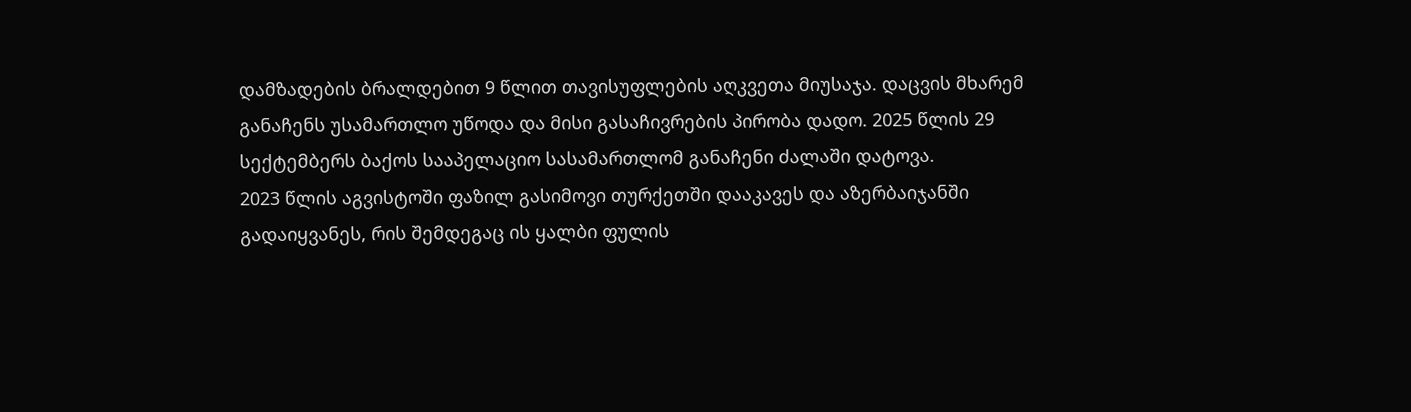დამზადების ბრალდებით 9 წლით თავისუფლების აღკვეთა მიუსაჯა. დაცვის მხარემ განაჩენს უსამართლო უწოდა და მისი გასაჩივრების პირობა დადო. 2025 წლის 29 სექტემბერს ბაქოს სააპელაციო სასამართლომ განაჩენი ძალაში დატოვა.
2023 წლის აგვისტოში ფაზილ გასიმოვი თურქეთში დააკავეს და აზერბაიჯანში გადაიყვანეს, რის შემდეგაც ის ყალბი ფულის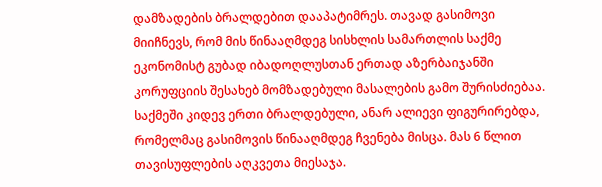დამზადების ბრალდებით დააპატიმრეს. თავად გასიმოვი მიიჩნევს, რომ მის წინააღმდეგ სისხლის სამართლის საქმე ეკონომისტ გუბად იბადოღლუსთან ერთად აზერბაიჯანში კორუფციის შესახებ მომზადებული მასალების გამო შურისძიებაა. საქმეში კიდევ ერთი ბრალდებული, ანარ ალიევი ფიგურირებდა, რომელმაც გასიმოვის წინააღმდეგ ჩვენება მისცა. მას 6 წლით თავისუფლების აღკვეთა მიესაჯა.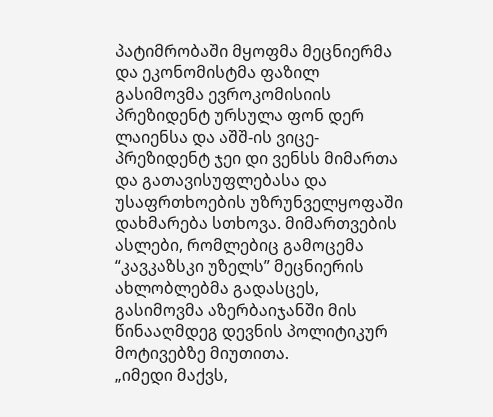პატიმრობაში მყოფმა მეცნიერმა და ეკონომისტმა ფაზილ გასიმოვმა ევროკომისიის პრეზიდენტ ურსულა ფონ დერ ლაიენსა და აშშ-ის ვიცე-პრეზიდენტ ჯეი დი ვენსს მიმართა და გათავისუფლებასა და უსაფრთხოების უზრუნველყოფაში დახმარება სთხოვა. მიმართვების ასლები, რომლებიც გამოცემა “კავკაზსკი უზელს” მეცნიერის ახლობლებმა გადასცეს, გასიმოვმა აზერბაიჯანში მის წინააღმდეგ დევნის პოლიტიკურ მოტივებზე მიუთითა.
„იმედი მაქვს,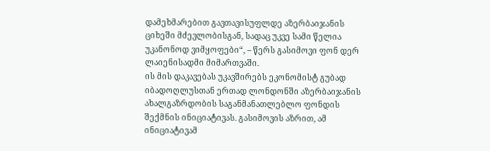დამეხმარებით გავთავისუფლდე აზერბაიჯანის ციხეში მძევლობისგან, სადაც უკვე სამი წელია უკანონოდ ვიმყოფები“, – წერს გასიმოვი ფონ დერ ლაიენისადმი მიმართვაში.
ის მის დაკავებას უკავშირებს ეკონომისტ გუბად იბადოღლუსთან ერთად ლონდონში აზერბაიჯანის ახალგაზრდობის საგანმანათლებლო ფონდის შექმნის ინიციატივას. გასიმოვის აზრით, ამ ინიციატივამ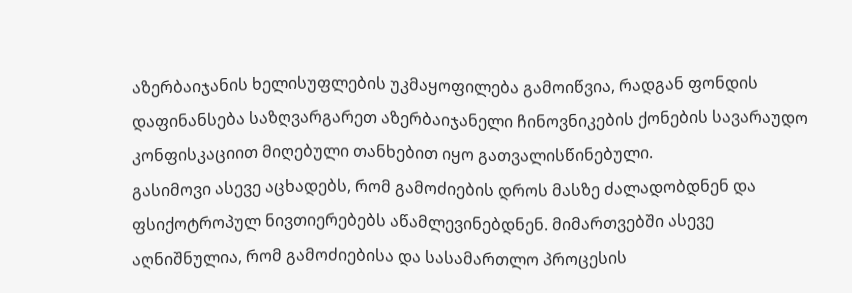აზერბაიჯანის ხელისუფლების უკმაყოფილება გამოიწვია, რადგან ფონდის დაფინანსება საზღვარგარეთ აზერბაიჯანელი ჩინოვნიკების ქონების სავარაუდო კონფისკაციით მიღებული თანხებით იყო გათვალისწინებული.
გასიმოვი ასევე აცხადებს, რომ გამოძიების დროს მასზე ძალადობდნენ და ფსიქოტროპულ ნივთიერებებს აწამლევინებდნენ. მიმართვებში ასევე აღნიშნულია, რომ გამოძიებისა და სასამართლო პროცესის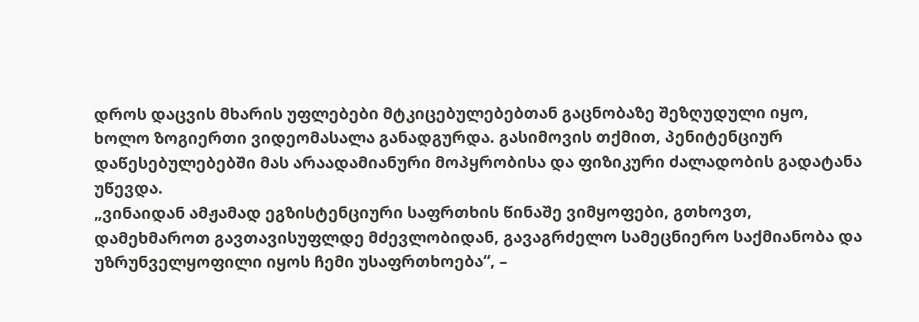დროს დაცვის მხარის უფლებები მტკიცებულებებთან გაცნობაზე შეზღუდული იყო, ხოლო ზოგიერთი ვიდეომასალა განადგურდა. გასიმოვის თქმით, პენიტენციურ დაწესებულებებში მას არაადამიანური მოპყრობისა და ფიზიკური ძალადობის გადატანა უწევდა.
„ვინაიდან ამჟამად ეგზისტენციური საფრთხის წინაშე ვიმყოფები, გთხოვთ, დამეხმაროთ გავთავისუფლდე მძევლობიდან, გავაგრძელო სამეცნიერო საქმიანობა და უზრუნველყოფილი იყოს ჩემი უსაფრთხოება“, –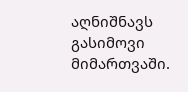აღნიშნავს გასიმოვი მიმართვაში.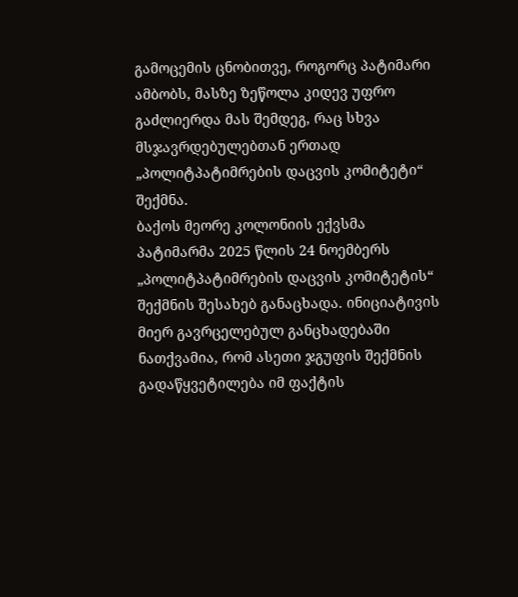გამოცემის ცნობითვე, როგორც პატიმარი ამბობს, მასზე ზეწოლა კიდევ უფრო გაძლიერდა მას შემდეგ, რაც სხვა მსჯავრდებულებთან ერთად „პოლიტპატიმრების დაცვის კომიტეტი“ შექმნა.
ბაქოს მეორე კოლონიის ექვსმა პატიმარმა 2025 წლის 24 ნოემბერს „პოლიტპატიმრების დაცვის კომიტეტის“ შექმნის შესახებ განაცხადა. ინიციატივის მიერ გავრცელებულ განცხადებაში ნათქვამია, რომ ასეთი ჯგუფის შექმნის გადაწყვეტილება იმ ფაქტის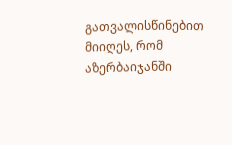გათვალისწინებით მიიღეს, რომ აზერბაიჯანში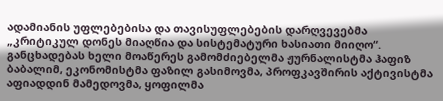ადამიანის უფლებებისა და თავისუფლებების დარღვევებმა „კრიტიკულ დონეს მიაღწია და სისტემატური ხასიათი მიიღო“.
განცხადებას ხელი მოაწერეს გამომძიებელმა ჟურნალისტმა ჰაფიზ ბაბალიმ, ეკონომისტმა ფაზილ გასიმოვმა, პროფკავშირის აქტივისტმა აფიადდინ მამედოვმა, ყოფილმა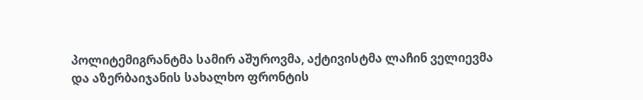პოლიტემიგრანტმა სამირ აშუროვმა, აქტივისტმა ლაჩინ ველიევმა და აზერბაიჯანის სახალხო ფრონტის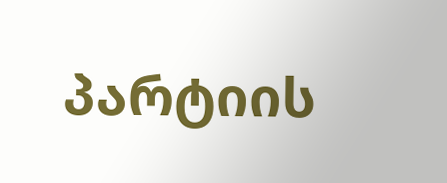პარტიის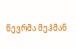წევრმა მეჰმან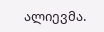ალიევმა.